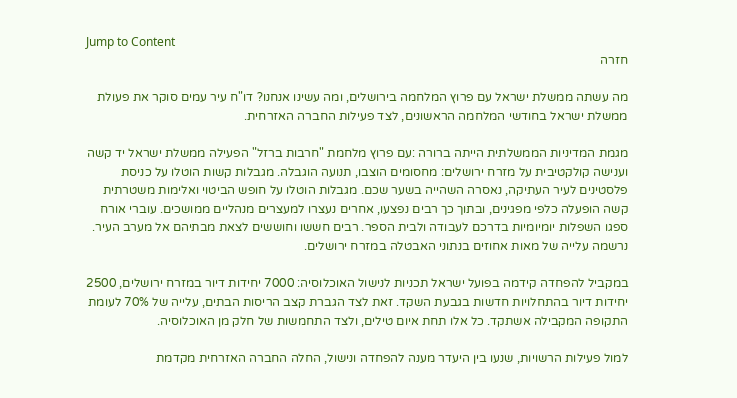Jump to Content
חזרה

מה עשתה ממשלת ישראל עם פרוץ המלחמה בירושלים, ומה עשינו אנחנו? דו"ח עיר עמים סוקר את פעולת ממשלת ישראל בחודשי המלחמה הראשונים, לצד פעילות החברה האזרחית.

מגמת המדיניות הממשלתית הייתה ברורה :עם פרוץ מלחמת "חרבות ברזל" הפעילה ממשלת ישראל יד קשה וענישה קולקטיבית על מזרח ירושלים: מחסומים הוצבו, תנועה הוגבלה. מגבלות קשות הוטלו על כניסת פלסטינים לעיר העתיקה, נאסרה השהייה בשער שכם. מגבלות הוטלו על חופש הביטוי ואלימות משטרתית קשה הופעלה כלפי מפגינים, ובתוך כך רבים נפצעו, אחרים נעצרו למעצרים מנהליים ממושכים. עוברי אורח ספגו השפלות יומיומיות בדרכם לעבודה ולבית הספר. רבים חששו וחוששים לצאת מבתיהם אל מערב העיר. נרשמה עלייה של מאות אחוזים בנתוני האבטלה במזרח ירושלים.

במקביל להפחדה קידמה בפועל ישראל תכניות לנישול האוכלוסיה: 7000 יחידות דיור במזרח ירושלים, 2500 יחידות דיור בהתחלויות חדשות בגבעת השקד. זאת לצד הגברת קצב הריסות הבתים, עלייה של 70% לעומת התקופה המקבילה אשתקד. כל אלו תחת איום טילים, ולצד התחמשות של חלק מן האוכלוסיה.

למול פעילות הרשויות, שנעו בין היעדר מענה להפחדה ונישול, החלה החברה האזרחית מקדמת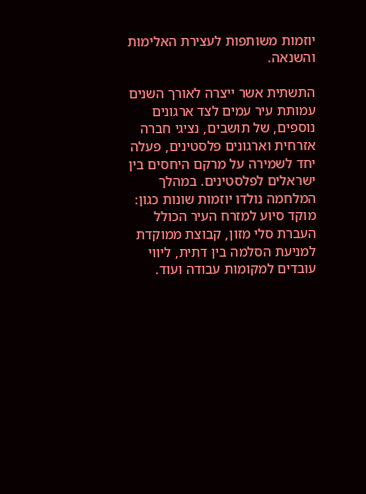יוזמות משותפות לעצירת האלימות והשנאה.

התשתית אשר ייצרה לאורך השנים עמותת עיר עמים לצד ארגונים נוספים, של תושבים, נציגי חברה אזרחית וארגונים פלסטינים, פעלה יחד לשמירה על מרקם היחסים בין ישראלים לפלסטינים. במהלך המלחמה נולדו יוזמות שונות כגון: מוקד סיוע למזרח העיר הכולל העברת סלי מזון, קבוצת ממוקדת למניעת הסלמה בין דתית, ליווי עובדים למקומות עבודה ועוד.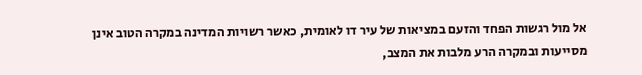אל מול רגשות הפחד והזעם במציאות של עיר דו לאומית, כאשר רשויות המדינה במקרה הטוב אינן מסייעות ובמקרה הרע מלבות את המצב,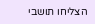הצליחו תושבי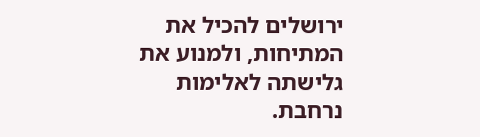ירושלים להכיל את המתיחות, ולמנוע את גלישתה לאלימות נרחבת.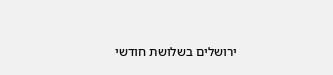ירושלים בשלושת חודשי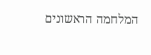המלחמה הראשונים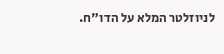לניוזלטר המלא על הדו"ח.